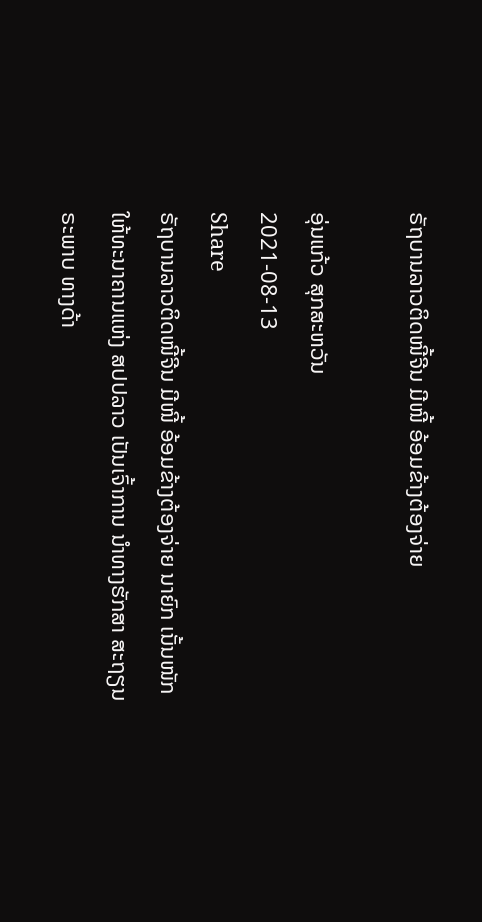ຣັຖບານລາວຕິດໜີ້ຈີນ ມີໜີ້ ອ້ອມຂ້າງຕ້ອງຈ່າຍ

ອຸ່ນແກ້ວ ສຸກສະຫວັນ
2021-08-13
Share
ຣັຖບານລາວຕິດໜີ້ຈີນ ມີໜີ້ ອ້ອມຂ້າງຕ້ອງຈ່າຍ ນາຍົກ ເນັ້ນໜັກ ໃຫ້ທະນາຄານແຫ່ງ ສປປລາວ ເປັນເຈົ້າການ ນໍາທາງຮັກສາ ສະຖຽນຣະພາບ ທາງດ້າ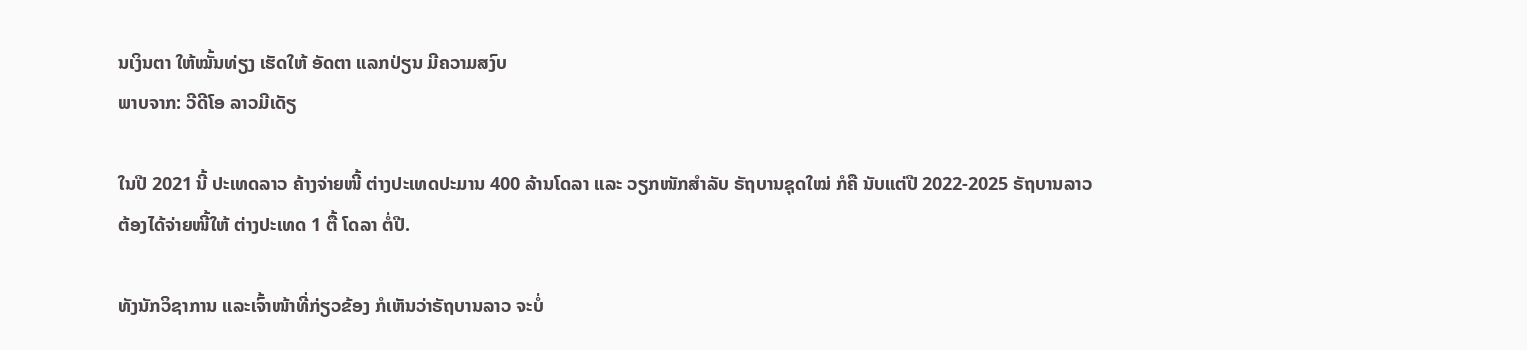ນເງິນຕາ ໃຫ້ໝັ້ນທ່ຽງ ເຮັດໃຫ້ ອັດຕາ ແລກປ່ຽນ ມີຄວາມສງົບ
ພາບຈາກ: ວີດີໂອ ລາວມີເດັຽ

ໃນປີ 2021 ນີ້ ປະເທດລາວ ຄ້າງຈ່າຍໜີ້ ຕ່າງປະເທດປະມານ 400 ລ້ານໂດລາ ແລະ ວຽກໜັກສຳລັບ ຣັຖບານຊຸດໃໝ່ ກໍຄື ນັບແຕ່ປີ 2022-2025 ຣັຖບານລາວ ຕ້ອງໄດ້ຈ່າຍໜີ້ໃຫ້ ຕ່າງປະເທດ 1 ຕື້ ໂດລາ ຕໍ່ປີ.

ທັງນັກວິຊາການ ແລະເຈົ້າໜ້າທີ່ກ່ຽວຂ້ອງ ກໍເຫັນວ່າຣັຖບານລາວ ຈະບໍ່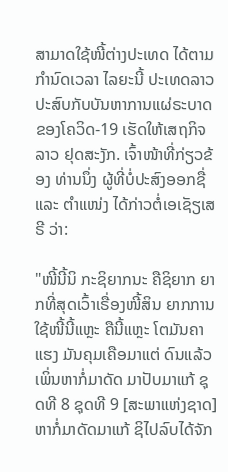ສາມາດໃຊ້ໜີ້ຕ່າງປະເທດ ໄດ້ຕາມກຳນົດເວລາ ໄລຍະນີ້ ປະເທດລາວ ປະສົບກັບບັນຫາການແຜ່ຣະບາດ ຂອງໂຄວິດ-19 ເຮັດໃຫ້ເສຖກິຈລາວ ຢຸດສະງັກ. ເຈົ້າໜ້າທີ່ກ່ຽວຂ້ອງ ທ່ານນຶ່ງ ຜູ້ທີ່ບໍ່ປະສົງອອກຊື່ ແລະ ຕຳແໜ່ງ ໄດ້ກ່າວຕໍ່ເອເຊັຽເສຣີ ວ່າ:

"ໜີ້ນີ້ນິ ກະຊິຍາກນະ ຄືຊິຍາກ ຍາກທີ່ສຸດເວົ້າເຣື່ອງໜີ້ສິນ ຍາກການໃຊ້ໜີ້ນີ້ແຫຼະ ຄືນີ້ແຫຼະ ໂຕມັນຄາແຮງ ມັນຄຸມເຄືອມາແຕ່ ດົນແລ້ວ ເພິ່ນຫາກໍ່ມາດັດ ມາປັບມາແກ້ ຊຸດທີ 8 ຊຸດທີ 9 [ສະພາແຫ່ງຊາດ] ຫາກໍ່ມາດັດມາແກ້ ຊິໄປລົບໄດ້ຈັກ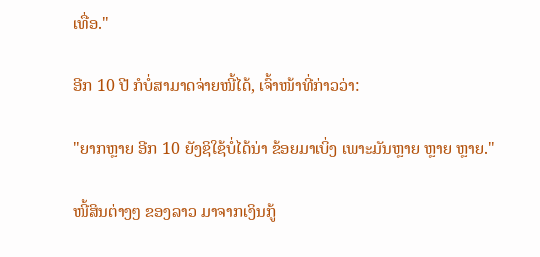ເທື່ອ."

ອີກ 10 ປີ ກໍບໍ່ສາມາດຈ່າຍໜີ້ໄດ້, ເຈົ້າໜ້າທີ່ກ່າວວ່າ:

"ຍາກຫຼາຍ ອີກ 10 ຍັງຊິໃຊ້ບໍ່ໄດ້ນ່າ ຂ້ອຍມາເບິ່ງ ເພາະມັນຫຼາຍ ຫຼາຍ ຫຼາຍ."

ໜີ້ສິນຕ່າງໆ ຂອງລາວ ມາຈາກເງິນກູ້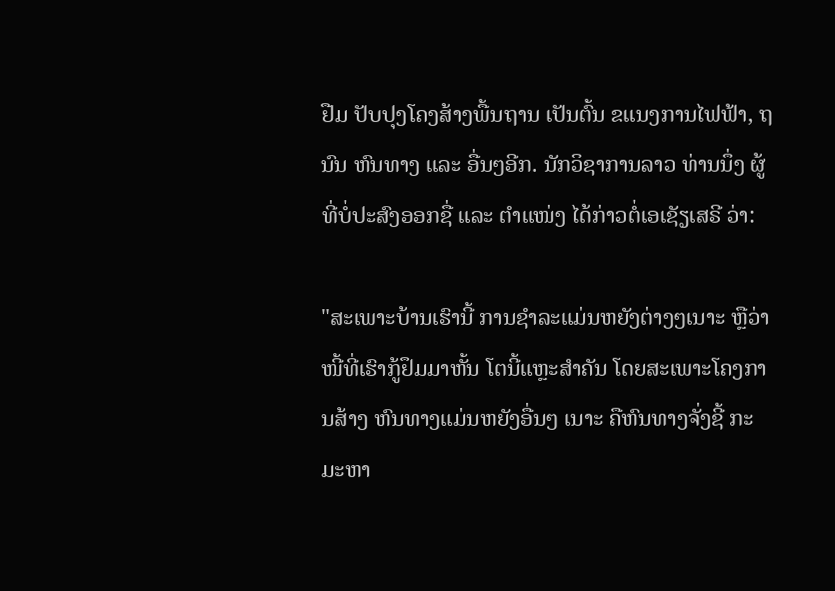ຢືມ ປັບປຸງໂຄງສ້າງພື້ນຖານ ເປັນຕົ້ນ ຂແນງການໄຟຟ້າ, ຖນົນ ຫົນທາງ ແລະ ອື່ນໆອີກ. ນັກວິຊາການລາວ ທ່ານນຶ່ງ ຜູ້ທີ່ບໍ່ປະສົງອອກຊື່ ແລະ ຕຳແໜ່ງ ໄດ້ກ່າວຕໍ່ເອເຊັຽເສຣີ ວ່າ:

"ສະເພາະບ້ານເຮົານີ້ ການຊຳລະແມ່ນຫຍັງຕ່າງໆເນາະ ຫຼືວ່າ ໜີ້ທີ່ເຮົາກູ້ຢຶມມາຫັ້ນ ໂຕນີ້ແຫຼະສຳຄັນ ໂດຍສະເພາະໂຄງການສ້າງ ຫົນທາງແມ່ນຫຍັງອື່ນໆ ເນາະ ຄືຫົນທາງຈັ່ງຊີ້ ກະມະຫາ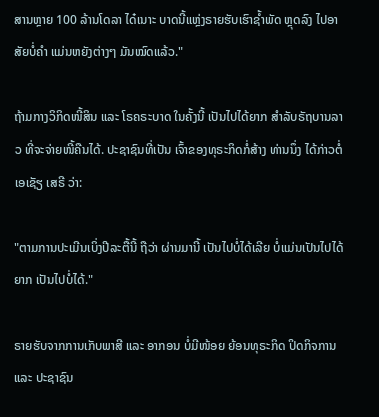ສານຫຼາຍ 100 ລ້ານໂດລາ ໄດ໋ເນາະ ບາດນີ້ແຫຼ່ງຣາຍຮັບເຮົາຊ້ຳພັດ ຫຼຸດລົງ ໄປອາສັຍບໍ່ຄຳ ແມ່ນຫຍັງຕ່າງໆ ມັນໝົດແລ້ວ."

ຖ້າມກາງວິກິດໜີ້ສິນ ແລະ ໂຣຄຣະບາດ ໃນຄັ້ງນີ້ ເປັນໄປໄດ້ຍາກ ສຳລັບຣັຖບານລາວ ທີ່ຈະຈ່າຍໜີ້ຄືນໄດ້. ປະຊາຊົນທີ່ເປັນ ເຈົ້າຂອງທຸຣະກິດກໍ່ສ້າງ ທ່ານນຶ່ງ ໄດ້ກ່າວຕໍ່ ເອເຊັຽ ເສຣີ ວ່າ:

"ຕາມການປະເມີນເບິ່ງປີລະຕື້ນີ້ ຖືວ່າ ຜ່ານມານີ້ ເປັນໄປບໍ່ໄດ້ເລີຍ ບໍ່ແມ່ນເປັນໄປໄດ້ຍາກ ເປັນໄປບໍ່ໄດ້."

ຣາຍຮັບຈາກການເກັບພາສີ ແລະ ອາກອນ ບໍ່ມີໜ້ອຍ ຍ້ອນທຸຣະກິດ ປິດກິຈການ ແລະ ປະຊາຊົນ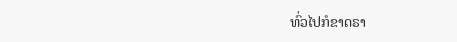ທົ່ວໄປກໍຂາດຣາ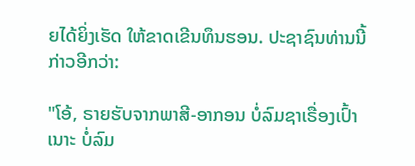ຍໄດ້ຍິ່ງເຮັດ ໃຫ້ຂາດເຂີນທຶນຮອນ. ປະຊາຊົນທ່ານນີ້ ກ່າວອີກວ່າ:

"ໂອ້, ຣາຍຮັບຈາກພາສີ-ອາກອນ ບໍ່ລົມຊາເຣື່ອງເປົ້າເນາະ ບໍ່ລົມ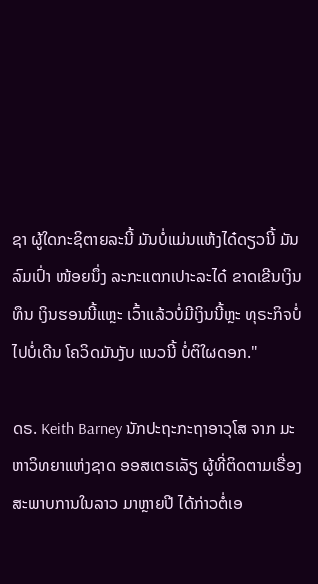ຊາ ຜູ້ໃດກະຊິຕາຍລະນີ້ ມັນບໍ່ແມ່ນແຫ້ງໄດ໋ດຽວນີ້ ມັນລົມເປົ່າ ໜ້ອຍນຶ່ງ ລະກະແຕກເປາະລະໄດ໋ ຂາດເຂີນເງິນທຶນ ເງິນຮອນນີ້ແຫຼະ ເວົ້າແລ້ວບໍ່ມີເງິນນີ້ຫຼະ ທຸຣະກິຈບໍ່ໄປບໍ່ເດີນ ໂຄວິດມັນງັບ ແນວນີ້ ບໍ່ຕິໃຜດອກ."

ດຣ. Keith Barney ນັກປະຖະກະຖາອາວຸໂສ ຈາກ ມະຫາວິທຍາແຫ່ງຊາດ ອອສເຕຣເລັຽ ຜູ້ທີ່ຕິດຕາມເຣື່ອງສະພາບການໃນລາວ ມາຫຼາຍປີ ໄດ້ກ່າວຕໍ່ເອ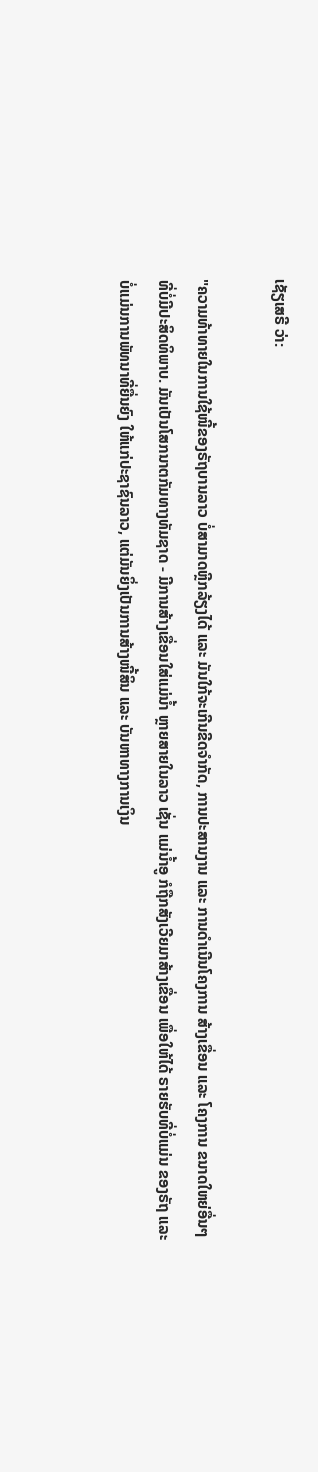ເຊັຽເສຣີ ວ່າ:

"ຄວາມທ້າທາຍໃນການໃຊ້ໜີ້ຂອງຣັຖບານລາວ ບໍ່ສາມາດຫຼີກລ້ຽງໄດ້ ແລະ ມັນໃກ້ຈະເກີນຂີດຈໍາກັດ, ການປະສານງານ ແລະ ການດໍາເນີນໂຄງການ ສ້າງເຂື່ອນ ແລະ ໂຄງການ ຂນາດໃຫຍ່ອື່ນໆ ທີ່ບໍ່ມີປະສິດທິພາບ. ມັນເປັນໂສກນາຕກັມທາງທັມຊາດ - ມີການສ້າງເຂື່ອນໃສ່ແມ່ນໍ້າ ຫຼາຍສາຍໃນລາວ ເຊັ່ນ ແມ່ນໍ້າອູ ກໍຖືກສັງເວີຍມາສ້າງເຂື່ອນ ເພື່ອໃຫ້ໄດ້ ຣາຍຮັບທີ່ບໍ່ແມ່ນ ຂອງຣັຖ ແລະ ບໍ່ແມ່ນການພັທນາທີ່ຍື່ນຍົງ ໃຫ້ແກ່ປະຊາຊົນລາວ, ແຕ່ມັນຍິ່ງເປັນການສ້າງໜີ້ສິນ ແລະ ບັນຫາທາງການເງິນ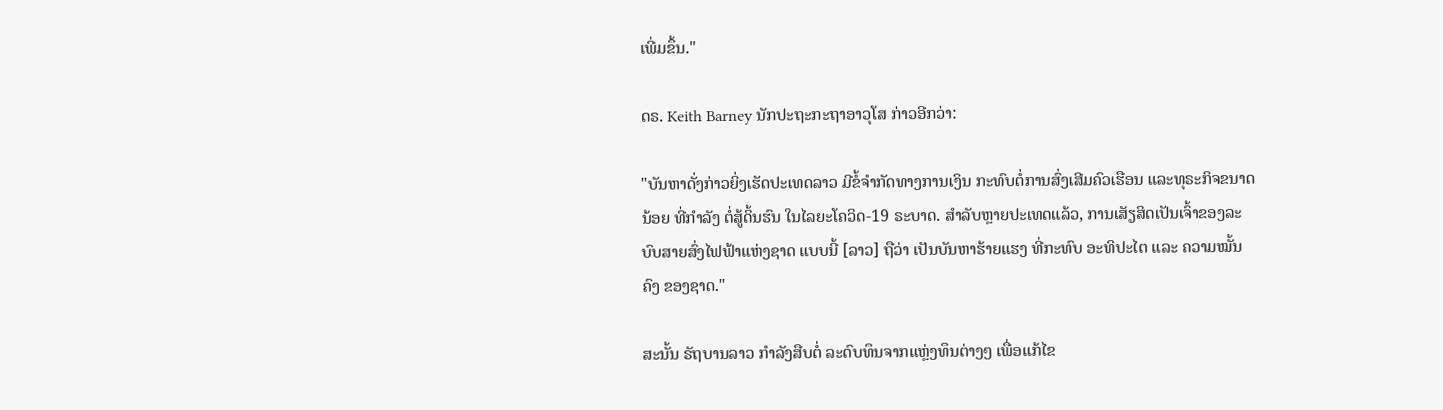ເພີ່ມຂຶ້ນ."

ດຣ. Keith Barney ນັກປະຖະກະຖາອາວຸໂສ ກ່າວອີກວ່າ:

"ບັນຫາດັ່ງກ່າວຍິ່ງເຮັດປະເທດລາວ ມີຂໍ້ຈໍາກັດທາງການເງິນ ກະທົບຕໍ່ການສົ່ງເສີມຄົວເຮືອນ ແລະທຸຣະກິຈຂນາດນ້ອຍ ທີ່ກໍາລັງ ຕໍ່ສູ້ດິ້ນຮົນ ໃນໄລຍະໂຄວິດ-19 ຣະບາດ. ສໍາລັບຫຼາຍປະເທດແລ້ວ, ການເສັຽສິດເປັນເຈົ້າຂອງລະບົບສາຍສົ່ງໄຟຟ້າແຫ່ງຊາດ ແບບນີ້ [ລາວ] ຖືວ່າ ເປັນບັນຫາຮ້າຍແຮງ ທີ່ກະທົບ ອະທິປະໄຕ ແລະ ຄວາມໝັ້ນຄົງ ຂອງຊາດ."

ສະນັ້ນ ຣັຖບານລາວ ກໍາລັງສືບຕໍ່ ລະດົບທຶນຈາກແຫຼ່ງທຶນຕ່າງໆ ເພື່ອແກ້ໄຂ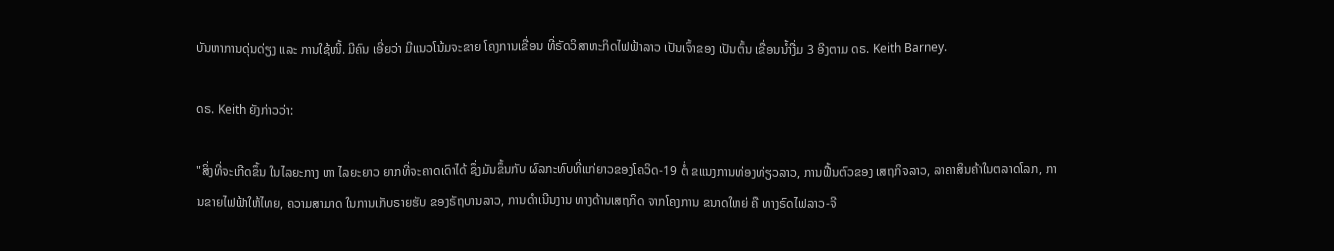ບັນຫາການດຸ່ນດ່ຽງ ແລະ ການໃຊ້ໜີ້. ມີຄົນ ເອີ່ຍວ່າ ມີແນວໂນ້ມຈະຂາຍ ໂຄງການເຂື່ອນ ທີ່ຣັດວິສາຫະກິດໄຟຟ້າລາວ ເປັນເຈົ້າຂອງ ເປັນຕົ້ນ ເຂື່ອນນໍ້າງື່ມ 3 ອີງຕາມ ດຣ. Keith Barney.

ດຣ. Keith ຍັງກ່າວວ່າ:

"ສິ່ງທີ່ຈະເກີດຂຶ້ນ ໃນໄລຍະກາງ ຫາ ໄລຍະຍາວ ຍາກທີ່ຈະຄາດເດົາໄດ້ ຊຶ່ງມັນຂຶ້ນກັບ ຜົລກະທົບທີ່ແກ່ຍາວຂອງໂຄວິດ-19 ຕໍ່ ຂແນງການທ່ອງທ່ຽວລາວ, ການຟື້ນຕົວຂອງ ເສຖກິຈລາວ, ລາຄາສິນຄ້າໃນຕລາດໂລກ, ການຂາຍໄຟຟ້າໃຫ້ໄທຍ, ຄວາມສາມາດ ໃນການເກັບຣາຍຮັບ ຂອງຣັຖບານລາວ, ການດໍາເນີນງານ ທາງດ້ານເສຖກິດ ຈາກໂຄງການ ຂນາດໃຫຍ່ ຄື ທາງຣົດໄຟລາວ-ຈີ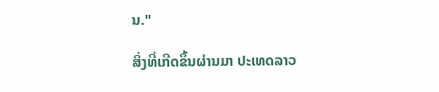ນ."

ສິ່ງທີ່ເກີດຂຶ້ນຜ່ານມາ ປະເທດລາວ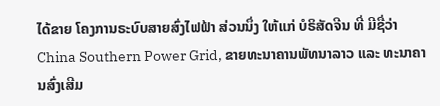ໄດ້ຂາຍ ໂຄງການຣະບົບສາຍສົ່ງໄຟຟ້າ ສ່ວນນຶ່ງ ໃຫ້ແກ່ ບໍຣິສັດຈີນ ທີ່ ມີຊື່ວ່າ China Southern Power Grid, ຂາຍທະນາຄານພັທນາລາວ ແລະ ທະນາຄານສົ່ງເສີມ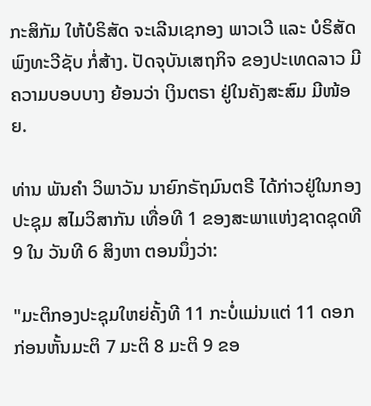ກະສິກັມ ໃຫ້ບໍຣິສັດ ຈະເລີນເຊກອງ ພາວເວີ ແລະ ບໍຣິສັດ ພົງທະວີຊັບ ກໍ່ສ້າງ. ປັດຈຸບັນເສຖກິຈ ຂອງປະເທດລາວ ມີຄວາມບອບບາງ ຍ້ອນວ່າ ເງິນຕຣາ ຢູ່ໃນຄັງສະສົມ ມີໜ້ອຍ.

ທ່ານ ພັນຄຳ ວິພາວັນ ນາຍົກຣັຖມົນຕຣີ ໄດ້ກ່າວຢູ່ໃນກອງປະຊຸມ ສໄມວິສາກັນ ເທື່ອທີ 1 ຂອງສະພາແຫ່ງຊາດຊຸດທີ 9 ໃນ ວັນທີ 6 ສິງຫາ ຕອນນຶ່ງວ່າ:

"ມະຕິກອງປະຊຸມໃຫຍ່ຄັ້ງທີ 11 ກະບໍ່ແມ່ນແຕ່ 11 ດອກ ກ່ອນຫັ້ນມະຕິ 7 ມະຕິ 8 ມະຕິ 9 ຂອ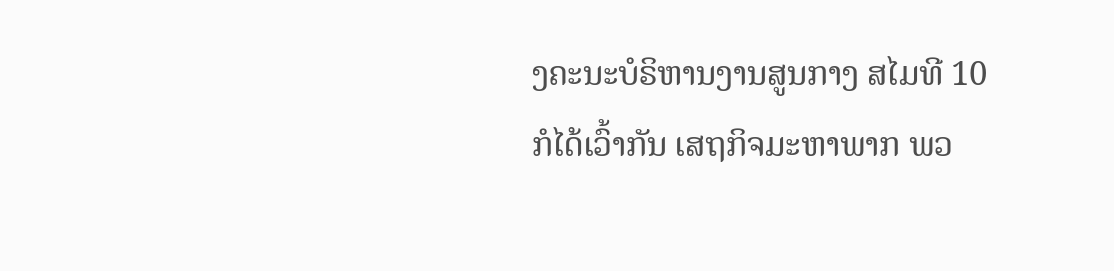ງຄະນະບໍຣິຫານງານສູນກາງ ສໄມທີ 10 ກໍໄດ້ເວົ້າກັນ ເສຖກິຈມະຫາພາກ ພວ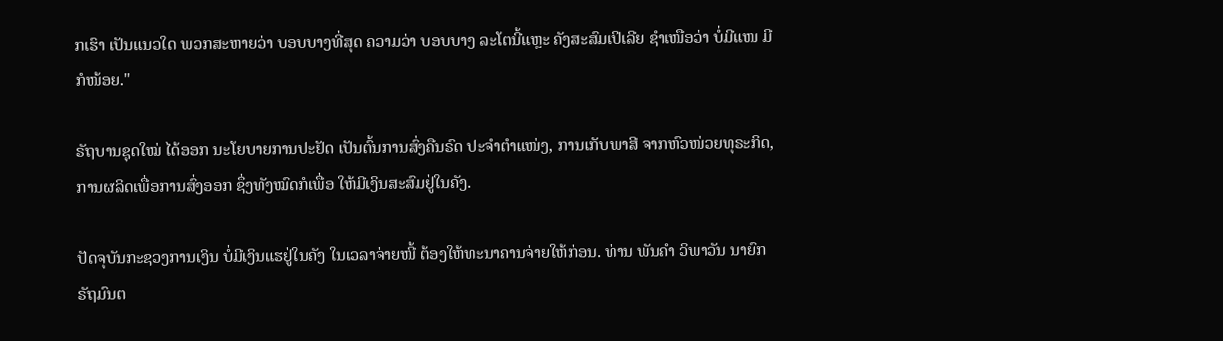ກເຮົາ ເປັນແນວໃດ ພວກສະຫາຍວ່າ ບອບບາງທີ່ສຸດ ຄວາມວ່າ ບອບບາງ ລະໂຕນີ້ແຫຼະ ຄັງສະສົມເປິເລີຍ ຊຳເໜືອວ່າ ບໍ່ມີແໜ ມີກໍໜ້ອຍ."

ຣັຖບານຊຸດໃໝ່ ໄດ້ອອກ ນະໂຍບາຍການປະຢັດ ເປັນຕົ້ນການສົ່ງຄືນຣົດ ປະຈຳຕຳແໜ່ງ, ການເກັບພາສີ ຈາກຫົວໜ່ວຍທຸຣະກິດ, ການຜລິດເພື່ອການສົ່ງອອກ ຊຶ່ງທັງໝົດກໍເພື່ອ ໃຫ້ມີເງິນສະສົມຢູ່ໃນຄັງ.

ປັດຈຸບັນກະຊວງການເງິນ ບໍ່ມີເງິນແຮຢູ່ໃນຄັງ ໃນເວລາຈ່າຍໜີ້ ຕ້ອງໃຫ້ທະນາຄານຈ່າຍໃຫ້ກ່ອນ. ທ່ານ ພັນຄຳ ວິພາວັນ ນາຍົກ ຣັຖມົນຕ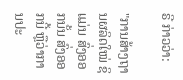ຣີ ກ່າວວ່າ:

"ການສ້າງຖານຜລິດໃໝ່ ຊິແມ່ນ ສົ່ງອອກນັ້ນ ສົ່ງອອກນີ້ ຫຼືວ່າການປະ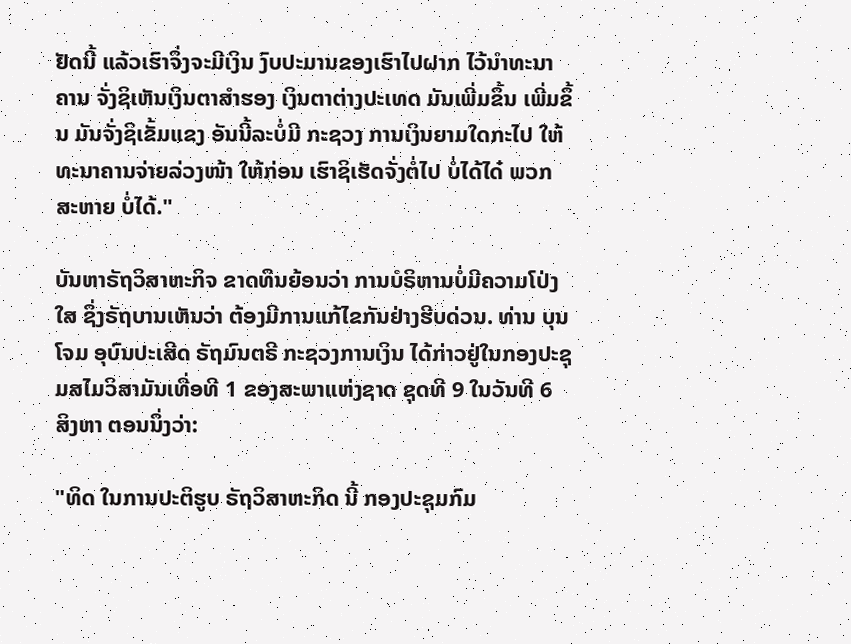ຢັດນີ້ ແລ້ວເຮົາຈຶ່ງຈະມີເງິນ ງົບປະມານຂອງເຮົາໄປຝາກ ໄວ້ນຳທະນາຄານ ຈັ່ງຊິເຫັນເງິນຕາສຳຮອງ ເງິນຕາຕ່າງປະເທດ ມັນເພີ່ມຂຶ້ນ ເພີ່ມຂຶ້ນ ມັນຈັ່ງຊິເຂັ້ມແຂງ ອັນນີ້ລະບໍ່ມີ ກະຊວງ ການເງິນຍາມໃດກະໄປ ໃຫ້ທະນາຄານຈ່າຍລ່ວງໜ້າ ໃຫ້ກ່ອນ ເຮົາຊິເຮັດຈັ່ງຕໍ່ໄປ ບໍ່ໄດ້ໄດ໋ ພວກສະຫາຍ ບໍ່ໄດ້."

ບັນຫາຣັຖວິສາຫະກິຈ ຂາດທຶນຍ້ອນວ່າ ການບໍຣິຫານບໍ່ມີຄວາມໂປ່ງໃສ ຊຶ່ງຣັຖບານເຫັນວ່າ ຕ້ອງມີການແກ້ໄຂກັນຢ່າງຮີບດ່ວນ. ທ່ານ ບຸນໂຈມ ອຸບົນປະເສີດ ຣັຖມົນຕຣີ ກະຊວງການເງິນ ໄດ້ກ່າວຢູ່ໃນກອງປະຊຸມສໄມວິສາມັນເທື່ອທີ 1 ຂອງສະພາແຫ່ງຊາດ ຊຸດທີ 9 ໃນວັນທີ 6 ສິງຫາ ຕອນນຶ່ງວ່າ:

"ທິດ ໃນການປະຕິຮູບ ຣັຖວິສາຫະກິດ ນີ້ ກອງປະຊຸມກົມ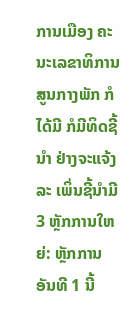ການເມືອງ ຄະນະເລຂາທິການ ສູນກາງພັກ ກໍໄດ້ມີ ກໍມີທິດຊີ້ນຳ ຢ່າງຈະແຈ້ງລະ ເພິ່ນຊີ້ນຳມີ 3 ຫຼັກການໃຫຍ່: ຫຼັກການ ອັນທີ 1 ນີ້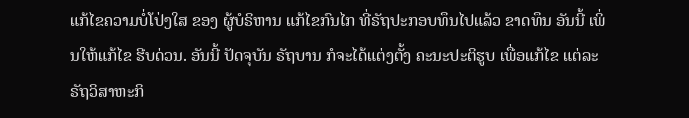ແກ້ໄຂຄວາມບໍ່ໂປ່ງໃສ ຂອງ ຜູ້ບໍຣິຫານ ແກ້ໄຂກົນໄກ ທີ່ຣັຖປະກອບທຶນໄປແລ້ວ ຂາດທຶນ ອັນນີ້ ເພິ່ນໃຫ້ແກ້ໄຂ ຮີບດ່ວນ. ອັນນີ້ ປັດຈຸບັນ ຣັຖບານ ກໍຈະໄດ້ແຕ່ງຕັ້ງ ຄະນະປະຕິຮູບ ເພື່ອແກ້ໄຂ ແຕ່ລະ ຣັຖວິສາຫະກິ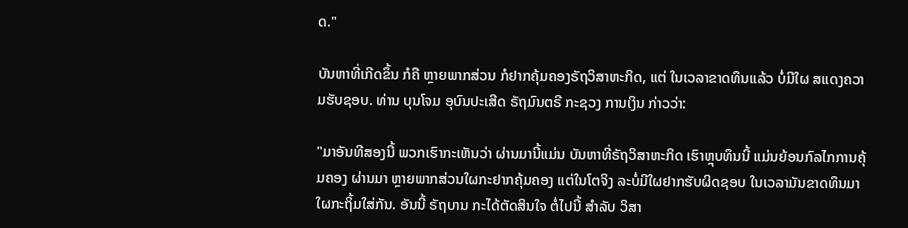ດ."

ບັນຫາທີ່ເກີດຂຶ້ນ ກໍຄື ຫຼາຍພາກສ່ວນ ກໍຢາກຄຸ້ມຄອງຣັຖວິສາຫະກິດ, ແຕ່ ໃນເວລາຂາດທຶນແລ້ວ ບໍ່ມີໃຜ ສແດງຄວາມຮັບຊອບ. ທ່ານ ບຸນໂຈມ ອຸບົນປະເສີດ ຣັຖມົນຕຣີ ກະຊວງ ການເງິນ ກ່າວວ່າ:

"ມາອັນທີສອງນີ້ ພວກເຮົາກະເຫັນວ່າ ຜ່ານມານີ້ແມ່ນ ບັນຫາທີ່ຣັຖວິສາຫະກິດ ເຮົາຫຼຸບທຶນນີ້ ແມ່ນຍ້ອນກົລໄກການຄຸ້ມຄອງ ຜ່ານມາ ຫຼາຍພາກສ່ວນໃຜກະຢາກຄຸ້ມຄອງ ແຕ່ໃນໂຕຈິງ ລະບໍ່ມີໃຜຢາກຮັບຜິດຊອບ ໃນເວລາມັນຂາດທຶນມາ ໃຜກະຖິ້ມໃສ່ກັນ. ອັນນີ້ ຣັຖບານ ກະໄດ້ຕັດສິນໃຈ ຕໍ່ໄປນີ້ ສຳລັບ ວິສາ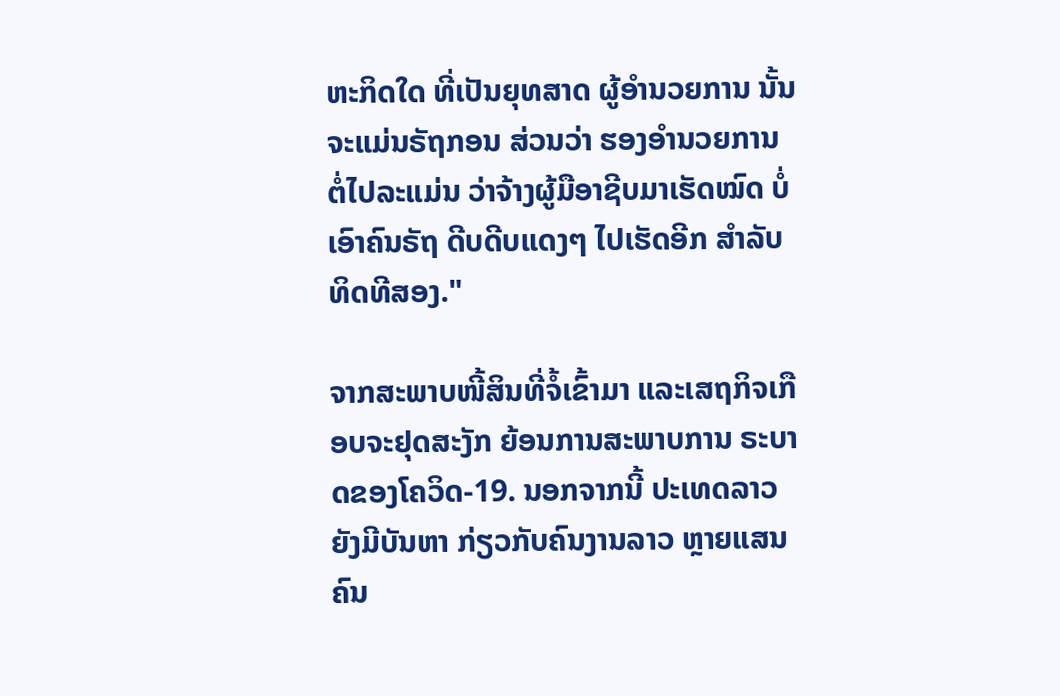ຫະກິດໃດ ທີ່ເປັນຍຸທສາດ ຜູ້ອຳນວຍການ ນັ້ນຈະແມ່ນຣັຖກອນ ສ່ວນວ່າ ຮອງອຳນວຍການ ຕໍ່ໄປລະແມ່ນ ວ່າຈ້າງຜູ້ມືອາຊີບມາເຮັດໝົດ ບໍ່ເອົາຄົນຣັຖ ດີບດີບແດງໆ ໄປເຮັດອີກ ສຳລັບທິດທີສອງ."

ຈາກສະພາບໜີ້ສິນທີ່ຈໍ້ເຂົ້າມາ ແລະເສຖກິຈເກືອບຈະຢຸດສະງັກ ຍ້ອນການສະພາບການ ຣະບາດຂອງໂຄວິດ-19. ນອກຈາກນີ້ ປະເທດລາວຍັງມີບັນຫາ ກ່ຽວກັບຄົນງານລາວ ຫຼາຍແສນຄົນ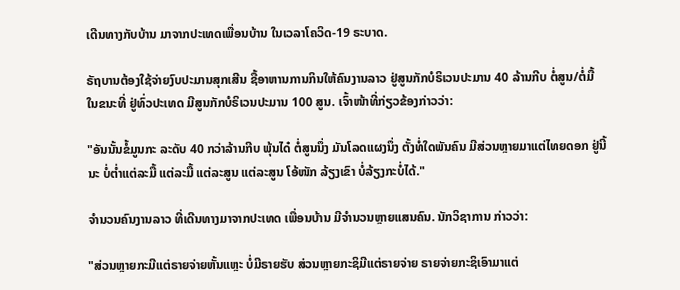ເດີນທາງກັບບ້ານ ມາຈາກປະເທດເພື່ອນບ້ານ ໃນເວລາໂຄວິດ-19 ຣະບາດ.

ຣັຖບານຕ້ອງໃຊ້ຈ່າຍງົບປະມານສຸກເສີນ ຊື້ອາຫານການກິນໃຫ້ຄົນງານລາວ ຢູ່ສູນກັກບໍຣິເວນປະມານ 40 ລ້ານກີບ ຕໍ່ສູນ/ຕໍ່ມື້ ໃນຂນະທີ່ ຢູ່ທົ່ວປະເທດ ມີສູນກັກບໍຣິເວນປະມານ 100 ສູນ. ເຈົ້າໜ້າທີ່ກ່ຽວຂ້ອງກ່າວວ່າ:

"ອັນນັ້ນຂໍ້ມູນກະ ລະດັບ 40 ກວ່າລ້ານກີບ ພຸ້ນໄດ໋ ຕໍ່ສູນນຶ່ງ ມັນໂລດແຜງນຶ່ງ ຕັ້ງທໍ່ໃດພັນຄົນ ມີສ່ວນຫຼາຍມາແຕ່ໄທຍດອກ ຢູ່ນີ້ນະ ບໍ່ຕ່ຳແຕ່ລະມື້ ແຕ່ລະມື້ ແຕ່ລະສູນ ແຕ່ລະສູນ ໂອ້ໜັກ ລ້ຽງເຂົາ ບໍ່ລ້ຽງກະບໍ່ໄດ້."

ຈໍານວນຄົນງານລາວ ທີ່ເດີນທາງມາຈາກປະເທດ ເພື່ອນບ້ານ ມີຈໍານວນຫຼາຍແສນຄົນ. ນັກວິຊາການ ກ່າວວ່າ:

"ສ່ວນຫຼາຍກະມີແຕ່ຣາຍຈ່າຍຫັ້ນແຫຼະ ບໍ່ມີຣາຍຮັບ ສ່ວນຫຼາຍກະຊິມີແຕ່ຣາຍຈ່າຍ ຣາຍຈ່າຍກະຊິເອົາມາແຕ່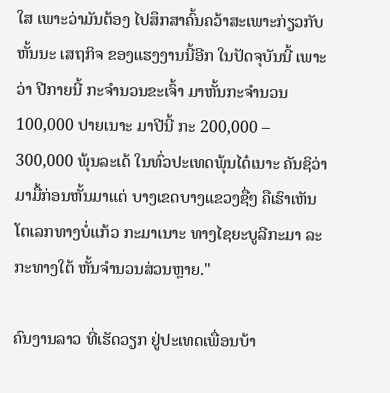ໃສ ເພາະວ່າມັນຕ້ອງ ໄປສຶກສາຄົ້ນຄວ້າສະເພາະກ່ຽວກັບ ຫັ້ນນະ ເສຖກິຈ ຂອງແຮງງານນີ້ອີກ ໃນປັດຈຸບັນນີ້ ເພາະວ່າ ປີກາຍນີ້ ກະຈຳນວນຂະເຈົ້າ ມາຫັ້ນກະຈຳນວນ 100,000 ປາຍເນາະ ມາປີນີ້ ກະ 200,000 – 300,000 ພຸ້ນລະເດ້ ໃນທົ່ວປະເທດພຸ້ນໄດ໋ເນາະ ຄັນຊິວ່າ ມາມື້ກ່ອນຫັ້ນມາແຕ່ ບາງເຂດບາງແຂວງຊື່ໆ ຄືເຮົາເຫັນໂຕເລກທາງບໍ່ແກ້ວ ກະມາເນາະ ທາງໄຊຍະບູລີກະມາ ລະກະທາງໃຕ້ ຫັ້ນຈຳນວນສ່ວນຫຼາຍ."

ຄົນງານລາວ ທີ່ເຮັດວຽກ ຢູ່ປະເທດເພື່ອນບ້າ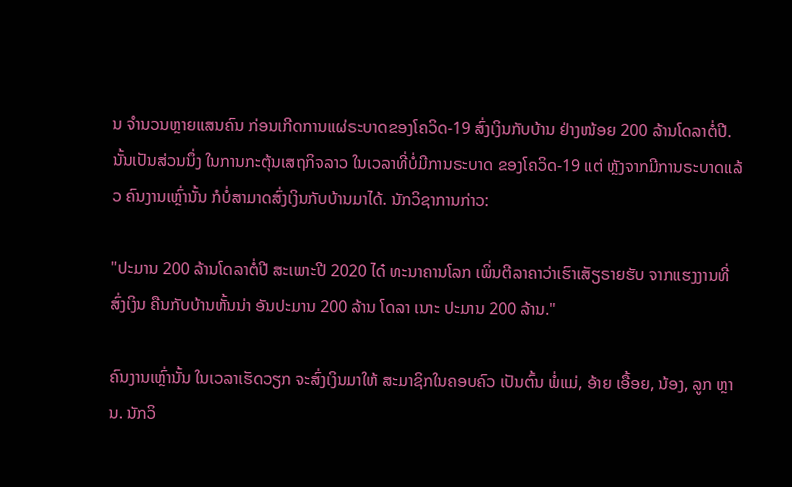ນ ຈຳນວນຫຼາຍແສນຄົນ ກ່ອນເກີດການແຜ່ຣະບາດຂອງໂຄວິດ-19 ສົ່ງເງິນກັບບ້ານ ຢ່າງໜ້ອຍ 200 ລ້ານໂດລາຕໍ່ປີ. ນັ້ນເປັນສ່ວນນຶ່ງ ໃນການກະຕຸ້ນເສຖກິຈລາວ ໃນເວລາທີ່ບໍ່ມີການຣະບາດ ຂອງໂຄວິດ-19 ແຕ່ ຫຼັງຈາກມີການຣະບາດແລ້ວ ຄົນງານເຫຼົ່ານັ້ນ ກໍບໍ່ສາມາດສົ່ງເງິນກັບບ້ານມາໄດ້. ນັກວິຊາການກ່າວ:

"ປະມານ 200 ລ້ານໂດລາຕໍ່ປີ ສະເພາະປີ 2020 ໄດ໋ ທະນາຄານໂລກ ເພິ່ນຕີລາຄາວ່າເຮົາເສັຽຣາຍຮັບ ຈາກແຮງງານທີ່ສົ່ງເງິນ ຄືນກັບບ້ານຫັ້ນນ່າ ອັນປະມານ 200 ລ້ານ ໂດລາ ເນາະ ປະມານ 200 ລ້ານ."

ຄົນງານເຫຼົ່ານັ້ນ ໃນເວລາເຮັດວຽກ ຈະສົ່ງເງິນມາໃຫ້ ສະມາຊິກໃນຄອບຄົວ ເປັນຕົ້ນ ພໍ່ແມ່, ອ້າຍ ເອື້ອຍ, ນ້ອງ, ລູກ ຫຼານ. ນັກວິ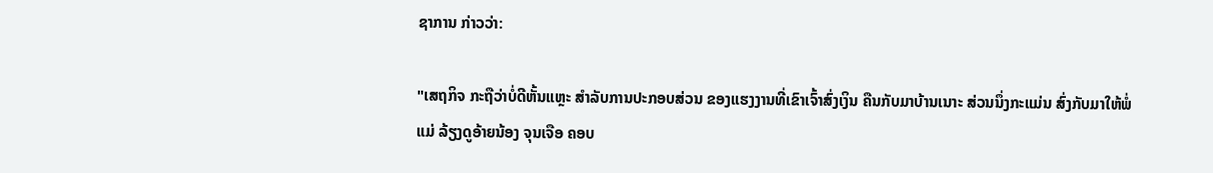ຊາການ ກ່າວວ່າ:

"ເສຖກິຈ ກະຖືວ່າບໍ່ດີຫັ້ນແຫຼະ ສໍາລັບການປະກອບສ່ວນ ຂອງແຮງງານທີ່ເຂົາເຈົ້າສົ່ງເງິນ ຄືນກັບມາບ້ານເນາະ ສ່ວນນຶ່ງກະແມ່ນ ສົ່ງກັບມາໃຫ້ພໍ່ແມ່ ລ້ຽງດູອ້າຍນ້ອງ ຈຸນເຈືອ ຄອບ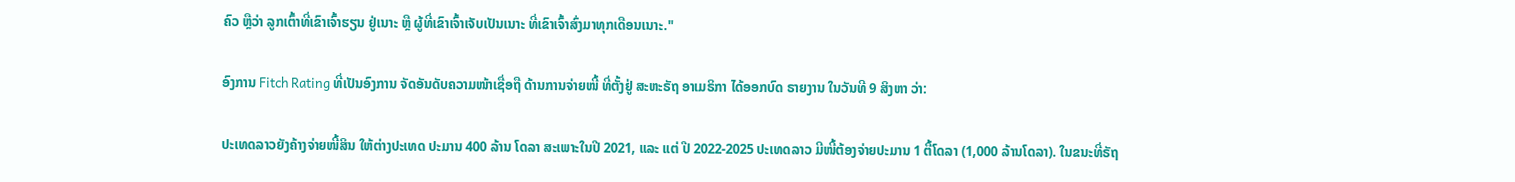ຄົວ ຫຼືວ່າ ລູກເຕົ້າທີ່ເຂົາເຈົ້າຮຽນ ຢູ່ເນາະ ຫຼື ຜູ້ທີ່ເຂົາເຈົ້າເຈັບເປັນເນາະ ທີ່ເຂົາເຈົ້າສົ່ງມາທຸກເດືອນເນາະ."

ອົງການ Fitch Rating ທີ່ເປັນອົງການ ຈັດອັນດັບຄວາມໜ້າເຊື່ອຖື ດ້ານການຈ່າຍໜີ້ ທີ່ຕັ້ງຢູ່ ສະຫະຣັຖ ອາເມຣິກາ ໄດ້ອອກບົດ ຣາຍງານ ໃນວັນທີ 9 ສິງຫາ ວ່າ:

ປະເທດລາວຍັງຄ້າງຈ່າຍໜີ້ສິນ ໃຫ້ຕ່າງປະເທດ ປະມານ 400 ລ້ານ ໂດລາ ສະເພາະໃນປີ 2021, ແລະ ແຕ່ ປີ 2022-2025 ປະເທດລາວ ມີໜີ້ຕ້ອງຈ່າຍປະມານ 1 ຕື້ໂດລາ (1,000 ລ້ານໂດລາ). ໃນຂນະທີ່ຣັຖ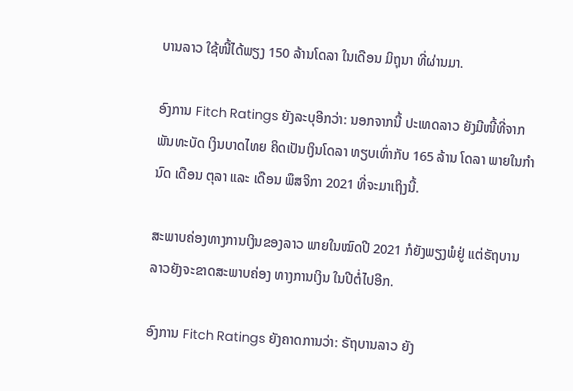ບານລາວ ໃຊ້ໜີ້ໄດ້ພຽງ 150 ລ້ານໂດລາ ໃນເດືອນ ມິຖຸນາ ທີ່ຜ່ານມາ.

ອົງການ Fitch Ratings ຍັງລະບຸອີກວ່າ: ນອກຈາກນີ້ ປະເທດລາວ ຍັງມີໜີ້ທີ່ຈາກພັນທະບັດ ເງິນບາດໄທຍ ຄິດເປັນເງິນໂດລາ ທຽບເທົ່າກັບ 165 ລ້ານ ໂດລາ ພາຍໃນກຳນົດ ເດືອນ ຕຸລາ ແລະ ເດືອນ ພຶສຈິກາ 2021 ທີ່ຈະມາເຖິງນີ້.

ສະພາບຄ່ອງທາງການເງິນຂອງລາວ ພາຍໃນໝົດປີ 2021 ກໍຍັງພຽງພໍຢູ່ ແຕ່ຣັຖບານລາວຍັງຈະຂາດສະພາບຄ່ອງ ທາງການເງິນ ໃນປີຕໍ່ໄປອີກ.

ອົງການ Fitch Ratings ຍັງຄາດການວ່າ: ຣັຖບານລາວ ຍັງ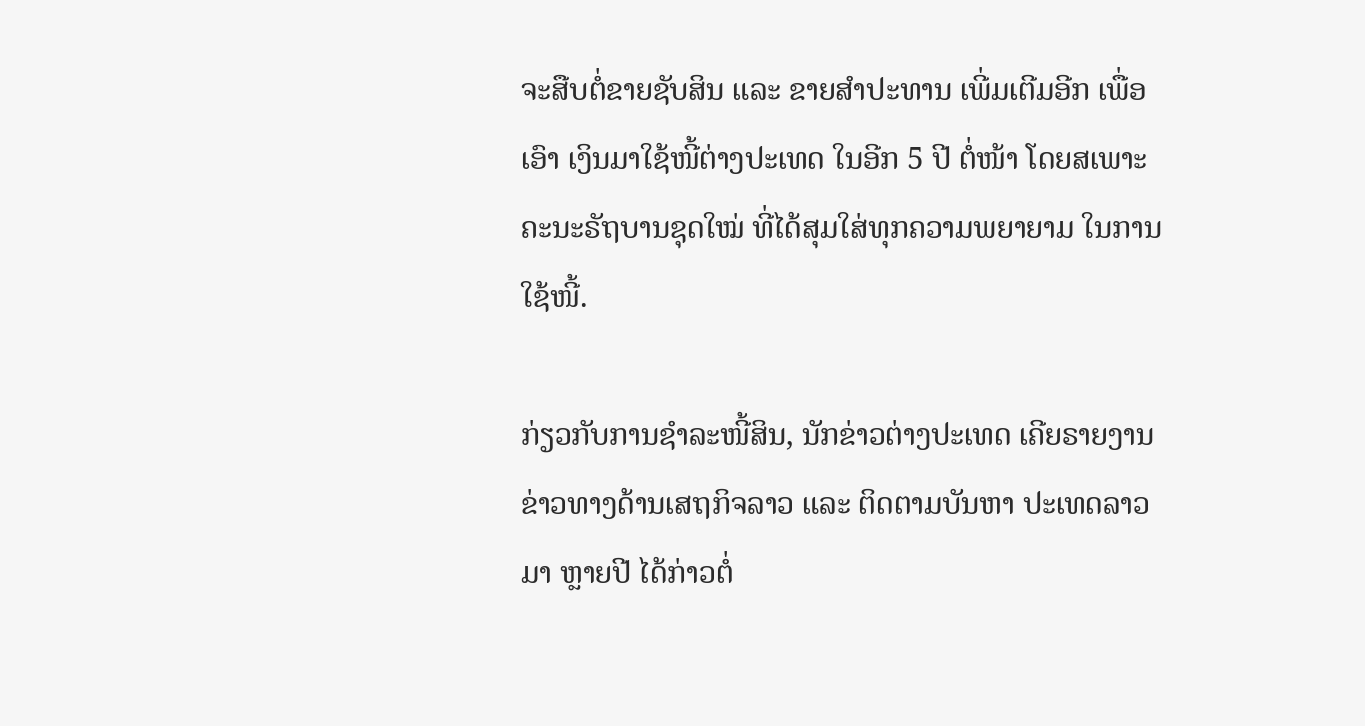ຈະສືບຕໍ່ຂາຍຊັບສິນ ແລະ ຂາຍສຳປະທານ ເພີ່ມເຕີມອີກ ເພື່ອເອົາ ເງິນມາໃຊ້ໜີ້ຕ່າງປະເທດ ໃນອີກ 5 ປີ ຕໍ່ໜ້າ ໂດຍສເພາະ ຄະນະຣັຖບານຊຸດໃໝ່ ທີ່ໄດ້ສຸມໃສ່ທຸກຄວາມພຍາຍາມ ໃນການໃຊ້ໜີ້.

ກ່ຽວກັບການຊໍາລະໜີ້ສິນ, ນັກຂ່າວຕ່າງປະເທດ ເຄີຍຣາຍງານຂ່າວທາງດ້ານເສຖກິຈລາວ ແລະ ຕິດຕາມບັນຫາ ປະເທດລາວມາ ຫຼາຍປີ ໄດ້ກ່າວຕໍ່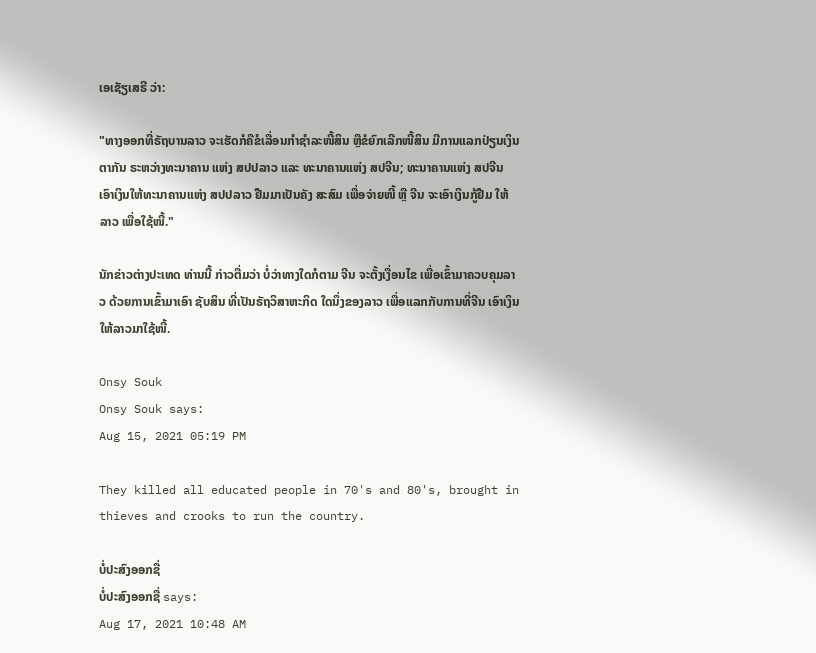ເອເຊັຽເສຣີ ວ່າ:

"ທາງອອກທີ່ຣັຖບານລາວ ຈະເຮັດກໍຄືຂໍເລື່ອນກໍາຊໍາລະໜີ້ສິນ ຫຼືຂໍຍົກເລີກໜີ້ສິນ ມີການແລກປ່ຽນເງິນຕາກັນ ຣະຫວ່າງທະນາຄານ ແຫ່ງ ສປປລາວ ແລະ ທະນາຄານແຫ່ງ ສປຈີນ; ທະນາຄານແຫ່ງ ສປຈີນ ເອົາເງິນໃຫ້ທະນາຄານແຫ່ງ ສປປລາວ ຢືມມາເປັນຄັງ ສະສົມ ເພື່ອຈ່າຍໜີ້ ຫຼື ຈີນ ຈະເອົາເງິນກູ້ຢືມ ໃຫ້ລາວ ເພື່ອໃຊ້ໜີ້."

ນັກຂ່າວຕ່າງປະເທດ ທ່ານນີ້ ກ່າວຕື່ມວ່າ ບໍ່ວ່າທາງໃດກໍຕາມ ຈີນ ຈະຕັ້ງເງື່ອນໄຂ ເພື່ອເຂົ້າມາຄວບຄຸມລາວ ດ້ວຍການເຂົ້າມາເອົາ ຊັບສິນ ທີ່ເປັນຣັຖວິສາຫະກິດ ໃດນຶ່ງຂອງລາວ ເພື່ອແລກກັບການທີ່ຈີນ ເອົາເງິນໃຫ້ລາວມາໃຊ້ໜີ້.

Onsy Souk
Onsy Souk says:
Aug 15, 2021 05:19 PM

They killed all educated people in 70's and 80's, brought in thieves and crooks to run the country.

ບໍ່ປະສົງອອກຊື່
ບໍ່ປະສົງອອກຊື່ says:
Aug 17, 2021 10:48 AM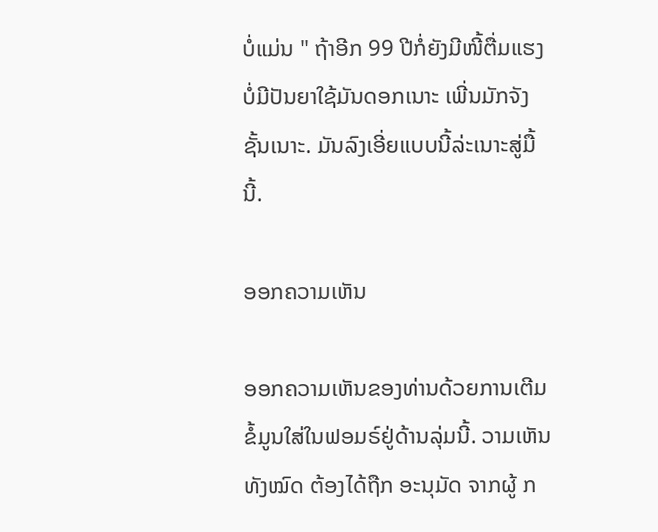ບໍ່ແມ່ນ " ຖ້າອີກ 99 ປີກໍ່ຍັງມີໜີ້ຕື່ມແຮງບໍ່ມີປັນຍາໃຊ້ມັນດອກເນາະ ເພີ່ນມັກຈັງຊັ້ນເນາະ. ມັນລົງເອີ່ຍແບບນີ້ລ່ະເນາະສູ່ມື້ນີ້.

ອອກຄວາມເຫັນ

ອອກຄວາມເຫັນຂອງທ່ານດ້ວຍການເຕີມຂໍ້ມູນໃສ່ໃນຟອມຣ໌ຢູ່ດ້ານລຸ່ມນີ້. ວາມເຫັນທັງໝົດ ຕ້ອງໄດ້ຖືກ ອະນຸມັດ ຈາກຜູ້ ກ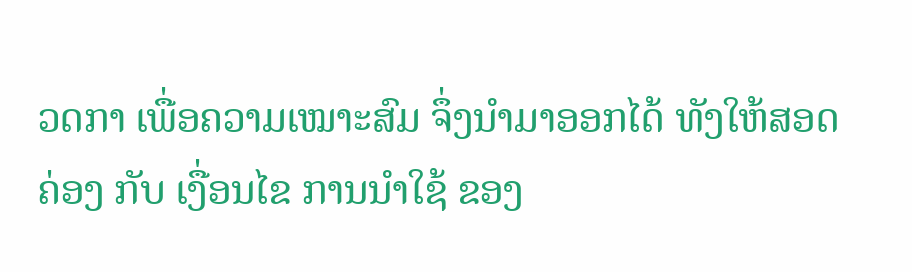ວດກາ ເພື່ອຄວາມເໝາະສົມ ຈຶ່ງນໍາມາອອກໄດ້ ທັງໃຫ້ສອດຄ່ອງ ກັບ ເງື່ອນໄຂ ການນຳໃຊ້ ຂອງ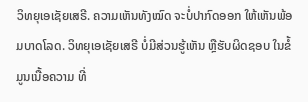ວິທຍຸເອເຊັຍເສຣີ. ຄວາມເຫັນທັງໝົດ ຈະບໍ່ປາກົດອອກ ໃຫ້ເຫັນພ້ອມບາດໂລດ. ວິທຍຸເອເຊັຍເສຣີ ບໍ່ມີສ່ວນຮູ້ເຫັນ ຫຼືຮັບຜິດຊອບ ໃນຂໍ້ມູນເນື້ອຄວາມ ທີ່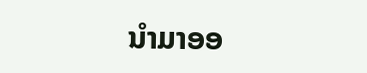ນໍາມາອອ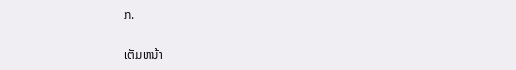ກ.

ເຕັມຫນ້າ